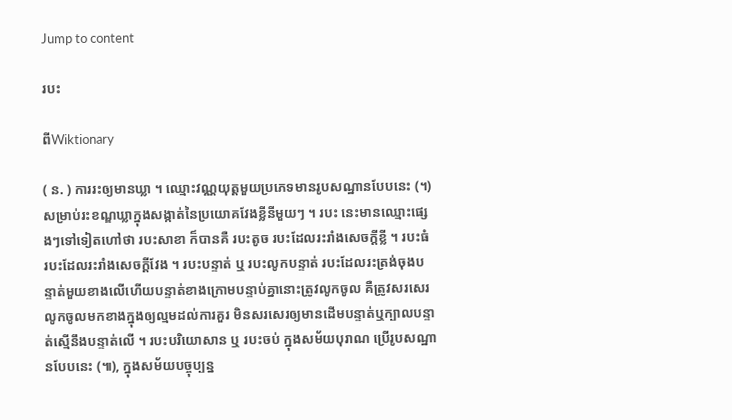Jump to content

របះ

ពីWiktionary

( ន. ) ការរះឲ្យមានឃ្លា ។ ឈ្មោះវណ្ណយុត្តមួយប្រភេទមានរូបសណ្ឋានបែបនេះ (។) សម្រាប់រះខណ្ឌឃ្លាក្នុងសង្កាត់នៃប្រយោគវែងខ្លីនីមួយៗ ។ របះ នេះមានឈ្មោះផ្សេងៗទៅទៀតហៅថា របះសាខា ក៏បានគឺ របះតូច របះដែលរះរាំងសេចក្ដីខ្លី ។ របះធំ របះដែលរះរាំងសេចក្ដីវែង ។ របះបន្ទាត់ ឬ របះលូកបន្ទាត់ របះដែលរះត្រង់ចុងបន្ទាត់មួយខាងលើហើយបន្ទាត់ខាងក្រោមបន្ទាប់គ្នានោះត្រូវលូកចូល គឺត្រូវសរសេរលូកចូលមកខាងក្នុងឲ្យល្មមដល់ការគួរ មិនសរសេរឲ្យមានដើមបន្ទាត់ឬក្បាលបន្ទាត់ស្មើនឹងបន្ទាត់លើ ។ របះបរិយោសាន ឬ របះចប់ ក្នុងសម័យបុរាណ ប្រើរូបសណ្ឋានបែបនេះ (៕), ក្នុងសម័យបច្ចុប្បន្ន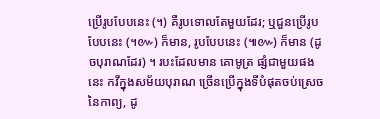ប្រើរូបបែបនេះ (។) គឺរូបទោលតែមួយដែរ; ឬជួនប្រើរូបបែបនេះ (។៚) ក៏មាន, រូបបែបនេះ (៕៚) ក៏មាន (ដូចបុរាណដែរ) ។ របះដែលមាន គោមូត្រ ផ្សំជាមួយផងនេះ កវីក្នុងសម័យបុរាណ ច្រើនប្រើក្នុងទីបំផុតចប់ស្រេចនៃកាព្យ, ដូ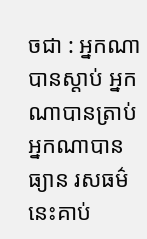ចជា : អ្នកណាបានស្ដាប់ អ្នកណាបានត្រាប់អ្នកណាបានធ្យាន រសធម៌នេះគាប់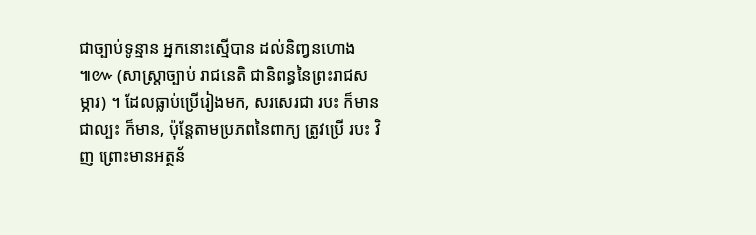ជាច្បាប់ទូន្មាន អ្នកនោះស្មើបាន ដល់និញ្វនហោង ៕៚ (សាស្រ្តាច្បាប់ រាជនេតិ ជានិពន្ធនៃព្រះរាជសម្ភារ) ។ ដែលធ្លាប់ប្រើរៀងមក, សរសេរជា របះ ក៏មាន ជាល្បះ ក៏មាន, ប៉ុន្តែតាមប្រភពនៃពាក្យ ត្រូវប្រើ របះ វិញ ព្រោះមានអត្ថន័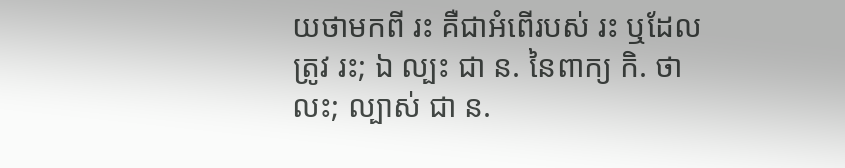យថាមកពី រះ គឺជាអំពើរបស់ រះ ឬដែលត្រូវ រះ; ឯ ល្បះ ជា ន. នៃពាក្យ កិ. ថា លះ; ល្បាស់ ជា ន.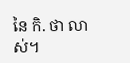នៃ កិ. ថា លាស់។